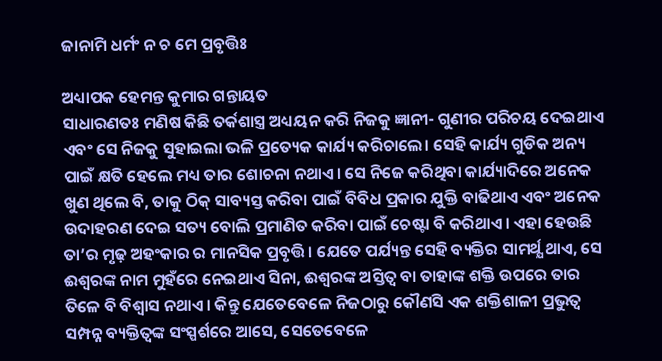ଜାନାମି ଧର୍ମଂ ନ ଚ ମେ ପ୍ରବୃତ୍ତିଃ

ଅଧ୍ୟାପକ ହେମନ୍ତ କୁମାର ଗନ୍ତାୟତ
ସାଧାରଣତଃ ମଣିଷ କିଛି ତର୍କଶାସ୍ତ୍ର ଅଧ୍ୟୟନ କରି ନିଜକୁ ଜ୍ଞାନୀ- ଗୁଣୀର ପରିଚୟ ଦେଇଥାଏ ଏବଂ ସେ ନିଜକୁ ସୁହାଇଲା ଭଳି ପ୍ରତ୍ୟେକ କାର୍ଯ୍ୟ କରିଚାଲେ। ସେହି କାର୍ଯ୍ୟ ଗୁଡିକ ଅନ୍ୟ ପାଇଁ କ୍ଷତି ହେଲେ ମଧ୍ୟ ତାର ଶୋଚନା ନଥାଏ। ସେ ନିଜେ କରିଥିବା କାର୍ଯ୍ୟାଦିରେ ଅନେକ ଖୁଣ ଥିଲେ ବି, ତାକୁ ଠିକ୍ ସାବ୍ୟସ୍ତ କରିବା ପାଇଁ ବିବିଧ ପ୍ରକାର ଯୁକ୍ତି ବାଢିଥାଏ ଏବଂ ଅନେକ ଉଦାହରଣ ଦେଇ ସତ୍ୟ ବୋଲି ପ୍ରମାଣିତ କରିବା ପାଇଁ ଚେଷ୍ଟା ବି କରିଥାଏ। ଏହା ହେଉଛି ତା’ର ମୃଢ଼ ଅହଂକାର ର ମାନସିକ ପ୍ରବୃତ୍ତି। ଯେତେ ପର୍ଯ୍ୟନ୍ତ ସେହି ବ୍ୟକ୍ତିର ସାମର୍ଥ୍ଯ ଥାଏ, ସେ ଈଶ୍ୱରଙ୍କ ନାମ ମୁହଁରେ ନେଇଥାଏ ସିନା, ଈଶ୍ୱରଙ୍କ ଅସ୍ତିତ୍ୱ ବା ତାହାଙ୍କ ଶକ୍ତି ଉପରେ ତାର ତିଳେ ବି ବିଶ୍ବାସ ନଥାଏ। କିନ୍ତୁ ଯେତେବେଳେ ନିଜଠାରୁ କୌଣସି ଏକ ଶକ୍ତିଶାଳୀ ପ୍ରଭୁତ୍ୱ ସମ୍ପନ୍ନ ବ୍ୟକ୍ତିତ୍ୱଙ୍କ ସଂସ୍ପର୍ଶରେ ଆସେ, ସେତେବେଳେ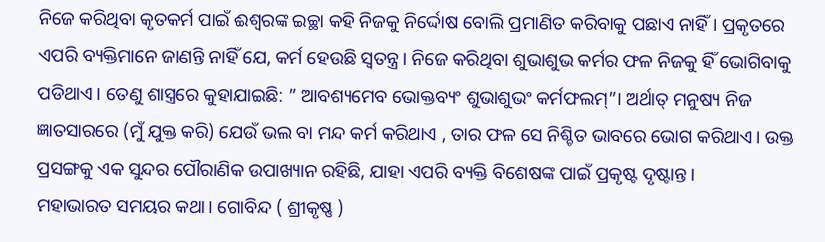ନିଜେ କରିଥିବା କୃତକର୍ମ ପାଇଁ ଈଶ୍ବରଙ୍କ ଇଚ୍ଛା କହି ନିଜକୁ ନିର୍ଦ୍ଦୋଷ ବୋଲି ପ୍ରମାଣିତ କରିବାକୁ ପଛାଏ ନାହିଁ। ପ୍ରକୃତରେ ଏପରି ବ୍ୟକ୍ତିମାନେ ଜାଣନ୍ତି ନାହିଁ ଯେ, କର୍ମ ହେଉଛି ସ୍ଵତନ୍ତ୍ର। ନିଜେ କରିଥିବା ଶୁଭାଶୁଭ କର୍ମର ଫଳ ନିଜକୁ ହିଁ ଭୋଗିବାକୁ ପଡିଥାଏ। ତେଣୁ ଶାସ୍ତ୍ରରେ କୁହାଯାଇଛି: ” ଆବଶ୍ୟମେବ ଭୋକ୍ତବ୍ୟଂ ଶୁଭାଶୁଭଂ କର୍ମଫଲମ୍”। ଅର୍ଥାତ୍ ମନୁଷ୍ୟ ନିଜ ଜ୍ଞାତସାରରେ (ମୁଁ ଯୁକ୍ତ କରି) ଯେଉଁ ଭଲ ବା ମନ୍ଦ କର୍ମ କରିଥାଏ , ତାର ଫଳ ସେ ନିଶ୍ଚିତ ଭାବରେ ଭୋଗ କରିଥାଏ। ଉକ୍ତ ପ୍ରସଙ୍ଗକୁ ଏକ ସୁନ୍ଦର ପୌରାଣିକ ଉପାଖ୍ୟାନ ରହିଛି, ଯାହା ଏପରି ବ୍ୟକ୍ତି ବିଶେଷଙ୍କ ପାଇଁ ପ୍ରକୃଷ୍ଟ ଦୃଷ୍ଟାନ୍ତ।
ମହାଭାରତ ସମୟର କଥା। ଗୋବିନ୍ଦ ( ଶ୍ରୀକୃଷ୍ଣ )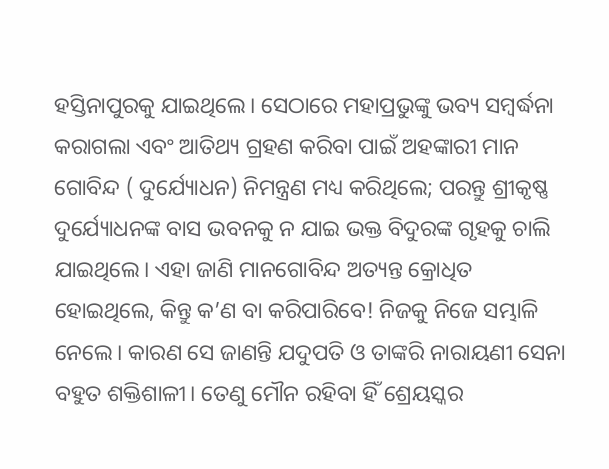ହସ୍ତିନାପୁରକୁ ଯାଇଥିଲେ। ସେଠାରେ ମହାପ୍ରଭୁଙ୍କୁ ଭବ୍ୟ ସମ୍ବର୍ଦ୍ଧନା କରାଗଲା ଏବଂ ଆତିଥ୍ୟ ଗ୍ରହଣ କରିବା ପାଇଁ ଅହଙ୍କାରୀ ମାନ ଗୋବିନ୍ଦ ( ଦୁର୍ଯ୍ୟୋଧନ) ନିମନ୍ତ୍ରଣ ମଧ୍ୟ କରିଥିଲେ; ପରନ୍ତୁ ଶ୍ରୀକୃଷ୍ଣ ଦୁର୍ଯ୍ୟୋଧନଙ୍କ ବାସ ଭବନକୁ ନ ଯାଇ ଭକ୍ତ ବିଦୁରଙ୍କ ଗୃହକୁ ଚାଲି ଯାଇଥିଲେ। ଏହା ଜାଣି ମାନଗୋବିନ୍ଦ ଅତ୍ୟନ୍ତ କ୍ରୋଧିତ ହୋଇଥିଲେ, କିନ୍ତୁ କ’ଣ ବା କରିପାରିବେ! ନିଜକୁ ନିଜେ ସମ୍ଭାଳି ନେଲେ। କାରଣ ସେ ଜାଣନ୍ତି ଯଦୁପତି ଓ ତାଙ୍କରି ନାରାୟଣୀ ସେନା ବହୁତ ଶକ୍ତିଶାଳୀ। ତେଣୁ ମୌନ ରହିବା ହିଁ ଶ୍ରେୟସ୍କର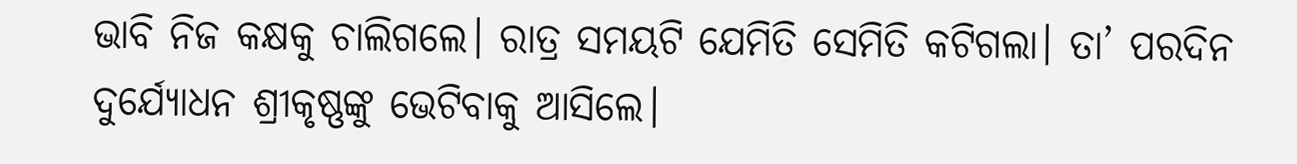ଭାବି ନିଜ କକ୍ଷକୁ ଚାଲିଗଲେ। ରାତ୍ର ସମୟଟି ଯେମିତି ସେମିତି କଟିଗଲା। ତା’ ପରଦିନ ଦୁର୍ଯ୍ୟୋଧନ ଶ୍ରୀକୃଷ୍ଣଙ୍କୁ ଭେଟିବାକୁ ଆସିଲେ।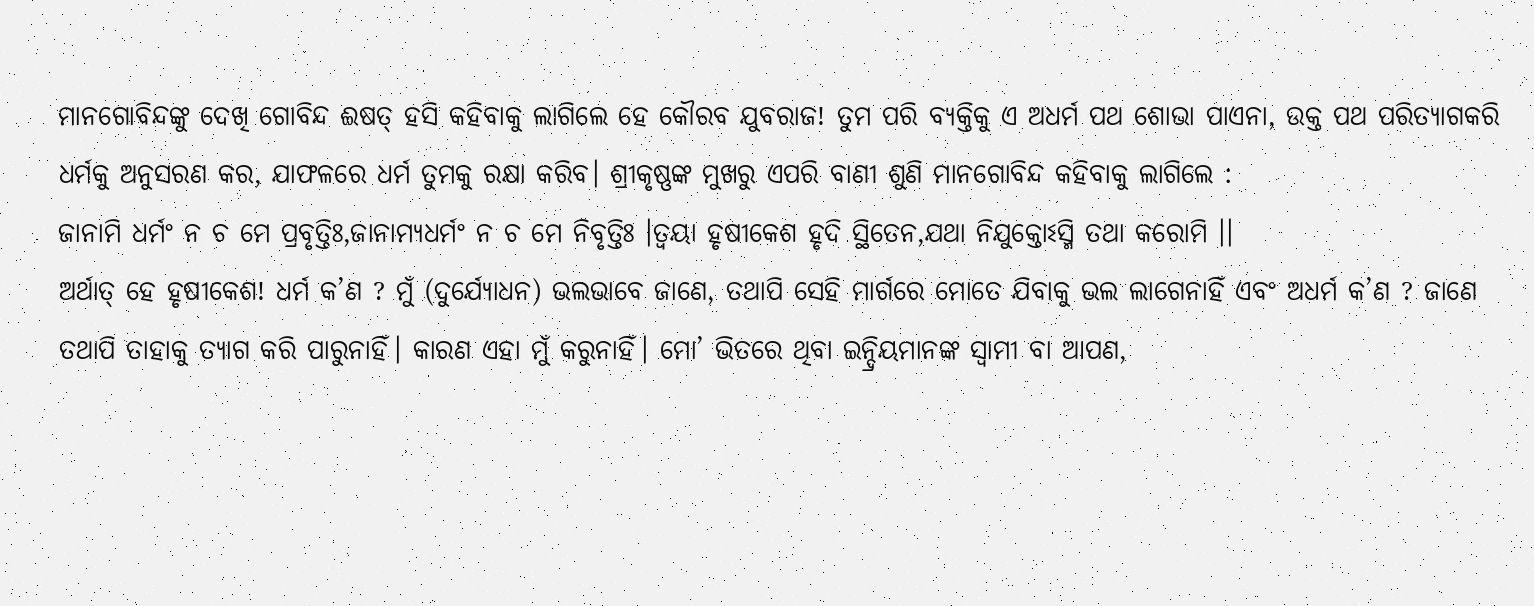ମାନଗୋବିନ୍ଦଙ୍କୁ ଦେଖି ଗୋବିନ୍ଦ ଈଷତ୍ ହସି କହିବାକୁ ଲାଗିଲେ ହେ କୌରବ ଯୁବରାଜ! ତୁମ ପରି ବ୍ୟକ୍ତିକୁ ଏ ଅଧର୍ମ ପଥ ଶୋଭା ପାଏନା, ଉକ୍ତ ପଥ ପରିତ୍ୟାଗକରି ଧର୍ମକୁ ଅନୁସରଣ କର, ଯାଫଳରେ ଧର୍ମ ତୁମକୁ ରକ୍ଷା କରିବ। ଶ୍ରୀକୃଷ୍ଣଙ୍କ ମୁଖରୁ ଏପରି ବାଣୀ ଶୁଣି ମାନଗୋବିନ୍ଦ କହିବାକୁ ଲାଗିଲେ :
ଜାନାମି ଧର୍ମଂ ନ ଚ ମେ ପ୍ରବୃତ୍ତିଃ,ଜାନାମ୍ୟଧର୍ମଂ ନ ଚ ମେ ନିବୃତ୍ତିଃ ।ତ୍ୱୟା ହୃଷୀକେଶ ହୃଦି ସ୍ଥିତେନ,ଯଥା ନିଯୁକ୍ତୋଽସ୍ମି ତଥା କରୋମି ।।
ଅର୍ଥାତ୍ ହେ ହୃଷୀକେଶ! ଧର୍ମ କ’ଣ ? ମୁଁ (ଦୁର୍ଯ୍ୟୋଧନ) ଭଲଭାବେ ଜାଣେ, ତଥାପି ସେହି ମାର୍ଗରେ ମୋତେ ଯିବାକୁ ଭଲ ଲାଗେନାହିଁ ଏବଂ ଅଧର୍ମ କ’ଣ ? ଜାଣେ ତଥାପି ତାହାକୁ ତ୍ୟାଗ କରି ପାରୁନାହିଁ। କାରଣ ଏହା ମୁଁ କରୁନାହିଁ। ମୋ’ ଭିତରେ ଥିବା ଇନ୍ଦ୍ରିୟମାନଙ୍କ ସ୍ୱାମୀ ବା ଆପଣ,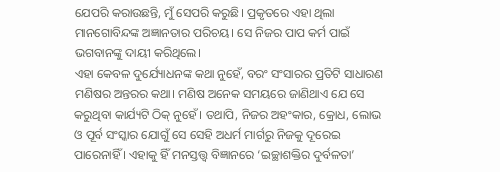ଯେପରି କରାଉଛନ୍ତି, ମୁଁ ସେପରି କରୁଛି। ପ୍ରକୃତରେ ଏହା ଥିଲା ମାନଗୋବିନ୍ଦଙ୍କ ଅଜ୍ଞାନତାର ପରିଚୟ। ସେ ନିଜର ପାପ କର୍ମ ପାଇଁ ଭଗବାନଙ୍କୁ ଦାୟୀ କରିଥିଲେ।
ଏହା କେବଳ ଦୁର୍ଯ୍ୟୋଧନଙ୍କ କଥା ନୁହେଁ, ବରଂ ସଂସାରର ପ୍ରତିଟି ସାଧାରଣ ମଣିଷର ଅନ୍ତରର କଥା। ମଣିଷ ଅନେକ ସମୟରେ ଜାଣିଥାଏ ଯେ ସେ କରୁଥିବା କାର୍ଯ୍ୟଟି ଠିକ୍ ନୁହେଁ। ତଥାପି, ନିଜର ଅହଂକାର, କ୍ରୋଧ, ଲୋଭ ଓ ପୂର୍ବ ସଂସ୍କାର ଯୋଗୁଁ ସେ ସେହି ଅଧର୍ମ ମାର୍ଗରୁ ନିଜକୁ ଦୂରେଇ ପାରେନାହିଁ । ଏହାକୁ ହିଁ ମନସ୍ତତ୍ତ୍ୱ ବିଜ୍ଞାନରେ ‘ଇଚ୍ଛାଶକ୍ତିର ଦୁର୍ବଳତା’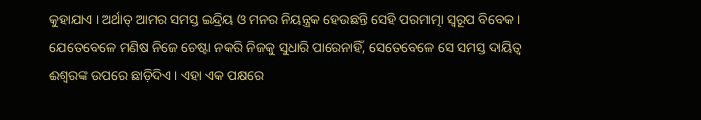କୁହାଯାଏ । ଅର୍ଥାତ୍ ଆମର ସମସ୍ତ ଇନ୍ଦ୍ରିୟ ଓ ମନର ନିୟନ୍ତ୍ରକ ହେଉଛନ୍ତି ସେହି ପରମାତ୍ମା ସ୍ବରୂପ ବିବେକ। ଯେତେବେଳେ ମଣିଷ ନିଜେ ଚେଷ୍ଟା ନକରି ନିଜକୁ ସୁଧାରି ପାରେନାହିଁ, ସେତେବେଳେ ସେ ସମସ୍ତ ଦାୟିତ୍ୱ ଈଶ୍ୱରଙ୍କ ଉପରେ ଛାଡ଼ିଦିଏ । ଏହା ଏକ ପକ୍ଷରେ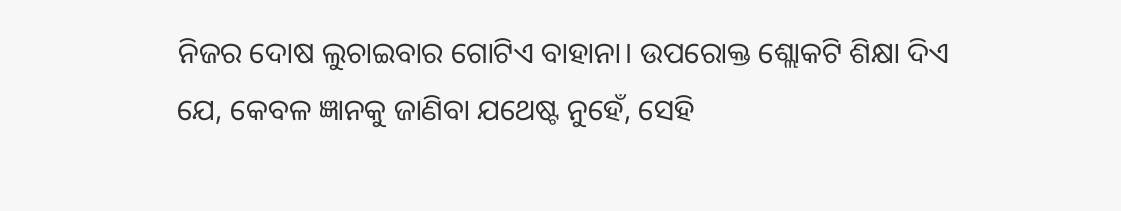ନିଜର ଦୋଷ ଲୁଚାଇବାର ଗୋଟିଏ ବାହାନା। ଉପରୋକ୍ତ ଶ୍ଲୋକଟି ଶିକ୍ଷା ଦିଏ ଯେ, କେବଳ ଜ୍ଞାନକୁ ଜାଣିବା ଯଥେଷ୍ଟ ନୁହେଁ, ସେହି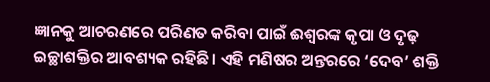ଜ୍ଞାନକୁ ଆଚରଣରେ ପରିଣତ କରିବା ପାଇଁ ଈଶ୍ୱରଙ୍କ କୃପା ଓ ଦୃଢ଼ ଇଚ୍ଛାଶକ୍ତିର ଆବଶ୍ୟକ ରହିଛି। ଏହି ମଣିଷର ଅନ୍ତରରେ ‘ଦେବ’ ଶକ୍ତି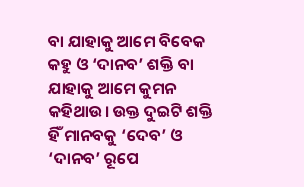ବା ଯାହାକୁ ଆମେ ବିବେକ କହୁ ଓ ‘ଦାନବ’ ଶକ୍ତି ବା ଯାହାକୁ ଆମେ କୁମନ କହିଥାଉ। ଉକ୍ତ ଦୁଇଟି ଶକ୍ତି ହିଁ ମାନବକୁ ‘ଦେବ’ ଓ ‘ଦାନବ’ ରୂପେ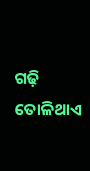ଗଢ଼ି ତୋଳିଥାଏ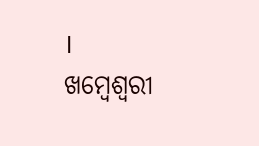।
ଖମ୍ବେଶ୍ୱରୀ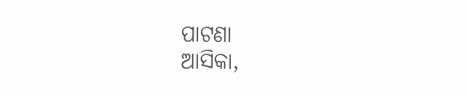ପାଟଣା
ଆସିକା,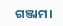ଗଞ୍ଜାମ।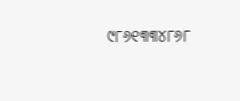୯୮୬୧୩୩୪୮୬୮